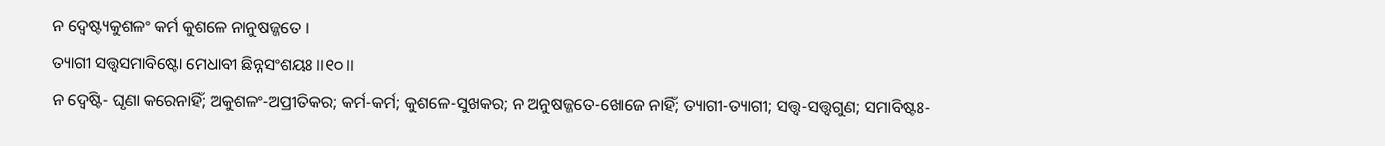ନ ଦ୍ୱେଷ୍ଟ୍ୟକୁଶଳଂ କର୍ମ କୁଶଳେ ନାନୁଷଜ୍ଜତେ ।
ତ୍ୟାଗୀ ସତ୍ତ୍ୱସମାବିଷ୍ଟୋ ମେଧାବୀ ଛିନ୍ନସଂଶୟଃ ।।୧୦।।
ନ ଦ୍ୱେଷ୍ଟି- ଘୃଣା କରେନାହିଁ; ଅକୁଶଳଂ-ଅପ୍ରୀତିକର; କର୍ମ-କର୍ମ; କୁଶଳେ-ସୁଖକର; ନ ଅନୁଷଜ୍ଜତେ-ଖୋଜେ ନାହିଁ; ତ୍ୟାଗୀ-ତ୍ୟାଗୀ; ସତ୍ତ୍ୱ-ସତ୍ତ୍ୱଗୁଣ; ସମାବିଷ୍ଟଃ-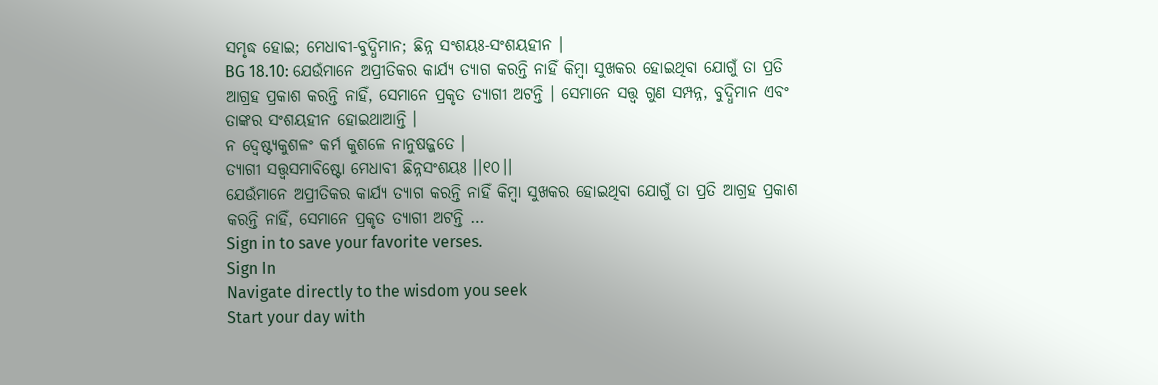ସମୃଦ୍ଧ ହୋଇ; ମେଧାବୀ-ବୁଦ୍ଧିମାନ; ଛିନ୍ନ ସଂଶୟଃ-ସଂଶୟହୀନ ।
BG 18.10: ଯେଉଁମାନେ ଅପ୍ରୀତିକର କାର୍ଯ୍ୟ ତ୍ୟାଗ କରନ୍ତି ନାହିଁ କିମ୍ବା ସୁଖକର ହୋଇଥିବା ଯୋଗୁଁ ତା ପ୍ରତି ଆଗ୍ରହ ପ୍ରକାଶ କରନ୍ତି ନାହିଁ, ସେମାନେ ପ୍ରକୃତ ତ୍ୟାଗୀ ଅଟନ୍ତି । ସେମାନେ ସତ୍ତ୍ୱ ଗୁଣ ସମ୍ପନ୍ନ, ବୁଦ୍ଧିମାନ ଏବଂ ତାଙ୍କର ସଂଶୟହୀନ ହୋଇଥାଆନ୍ତି ।
ନ ଦ୍ୱେଷ୍ଟ୍ୟକୁଶଳଂ କର୍ମ କୁଶଳେ ନାନୁଷଜ୍ଜତେ ।
ତ୍ୟାଗୀ ସତ୍ତ୍ୱସମାବିଷ୍ଟୋ ମେଧାବୀ ଛିନ୍ନସଂଶୟଃ ।।୧୦।।
ଯେଉଁମାନେ ଅପ୍ରୀତିକର କାର୍ଯ୍ୟ ତ୍ୟାଗ କରନ୍ତି ନାହିଁ କିମ୍ବା ସୁଖକର ହୋଇଥିବା ଯୋଗୁଁ ତା ପ୍ରତି ଆଗ୍ରହ ପ୍ରକାଶ କରନ୍ତି ନାହିଁ, ସେମାନେ ପ୍ରକୃତ ତ୍ୟାଗୀ ଅଟନ୍ତି …
Sign in to save your favorite verses.
Sign In
Navigate directly to the wisdom you seek
Start your day with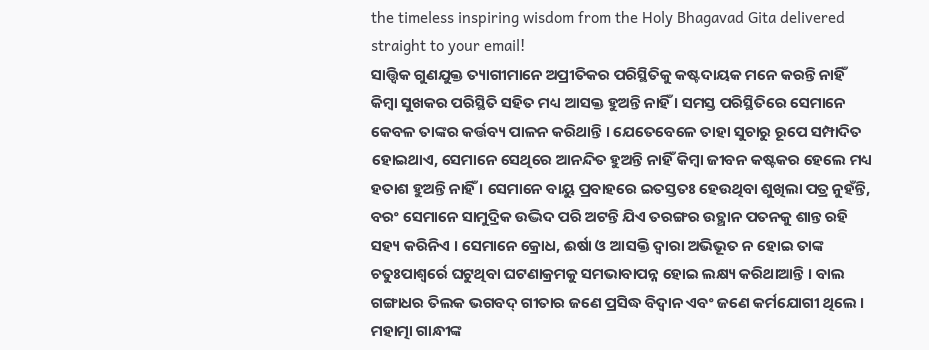the timeless inspiring wisdom from the Holy Bhagavad Gita delivered straight to your email!
ସାତ୍ତ୍ୱିକ ଗୁଣଯୁକ୍ତ ତ୍ୟାଗୀମାନେ ଅପ୍ରୀତିକର ପରିସ୍ଥିତିକୁ କଷ୍ଟଦାୟକ ମନେ କରନ୍ତି ନାହିଁ କିମ୍ବା ସୁଖକର ପରିସ୍ଥିତି ସହିତ ମଧ୍ୟ ଆସକ୍ତ ହୁଅନ୍ତି ନାହିଁ । ସମସ୍ତ ପରିସ୍ଥିତିରେ ସେମାନେ କେବଳ ତାଙ୍କର କର୍ତ୍ତବ୍ୟ ପାଳନ କରିଥାନ୍ତି । ଯେତେବେଳେ ତାହା ସୁଚାରୁ ରୂପେ ସମ୍ପାଦିତ ହୋଇଥାଏ, ସେମାନେ ସେଥିରେ ଆନନ୍ଦିତ ହୁଅନ୍ତି ନାହିଁ କିମ୍ବା ଜୀବନ କଷ୍ଟକର ହେଲେ ମଧ୍ୟ ହତାଶ ହୁଅନ୍ତି ନାହିଁ । ସେମାନେ ବାୟୁ ପ୍ରବାହରେ ଇତସ୍ତତଃ ହେଉଥିବା ଶୁଖିଲା ପତ୍ର ନୁହଁନ୍ତି, ବରଂ ସେମାନେ ସାମୁଦ୍ରିକ ଉଦ୍ଭିଦ ପରି ଅଟନ୍ତି ଯିଏ ତରଙ୍ଗର ଉତ୍ଥାନ ପତନକୁ ଶାନ୍ତ ରହି ସହ୍ୟ କରିନିଏ । ସେମାନେ କ୍ରୋଧ, ଈର୍ଷା ଓ ଆସକ୍ତି ଦ୍ୱାରା ଅଭିଭୂତ ନ ହୋଇ ତାଙ୍କ ଚତୁଃପାଶ୍ୱର୍ରେ ଘଟୁଥିବା ଘଟଣାକ୍ରମକୁ ସମଭାବାପନ୍ନ ହୋଇ ଲକ୍ଷ୍ୟ କରିଥାଆନ୍ତି । ବାଲ ଗଙ୍ଗାଧର ତିଲକ ଭଗବଦ୍ ଗୀତାର ଜଣେ ପ୍ରସିଦ୍ଧ ବିଦ୍ୱାନ ଏବଂ ଜଣେ କର୍ମଯୋଗୀ ଥିଲେ । ମହାତ୍ମା ଗାନ୍ଧୀଙ୍କ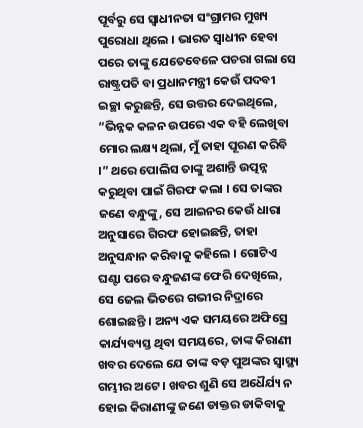ପୂର୍ବରୁ ସେ ସ୍ୱାଧୀନତା ସଂଗ୍ରାମର ମୁଖ୍ୟ ପୁରୋଧା ଥିଲେ । ଭାରତ ସ୍ୱାଧୀନ ହେବା ପରେ ତାଙ୍କୁ ଯେତେବେଳେ ପଚରା ଗଲା ସେ ରାଷ୍ଟ୍ରପତି ବା ପ୍ରଧାନମନ୍ତ୍ରୀ କେଉଁ ପଦବୀ ଇଚ୍ଛା କରୁଛନ୍ତି, ସେ ଉତ୍ତର ଦେଇଥିଲେ, “ଭିନ୍ନକ କଳନ ଉପରେ ଏକ ବହି ଲେଖିବା ମୋର ଲକ୍ଷ୍ୟ ଥିଲା, ମୁଁ ତାହା ପୂରଣ କରିବି ।” ଥରେ ପୋଲିସ ତାଙ୍କୁ ଅଶାନ୍ତି ଉତ୍ପନ୍ନ କରୁଥିବା ପାଇଁ ଗିରଫ କଲା । ସେ ତାଙ୍କର ଜଣେ ବନ୍ଧୁଙ୍କୁ, ସେ ଆଇନର କେଉଁ ଧାରା ଅନୁସାରେ ଗିରଫ ହୋଇଛନ୍ତି, ତାହା ଅନୁସନ୍ଧାନ କରିବାକୁ କହିଲେ । ଗୋଟିଏ ଘଣ୍ଟା ପରେ ବନ୍ଧୁଜଣଙ୍କ ଫେରି ଦେଖିଲେ, ସେ ଜେଲ ଭିତରେ ଗଭୀର ନିଦ୍ରାରେ ଶୋଇଛନ୍ତି । ଅନ୍ୟ ଏକ ସମୟରେ ଅଫିସ୍ରେ କାର୍ଯ୍ୟବ୍ୟସ୍ତ ଥିବା ସମୟରେ, ତାଙ୍କ କିରାଣୀ ଖବର ଦେଲେ ଯେ ତାଙ୍କ ବଡ଼ ପୁଅଙ୍କର ସ୍ୱାସ୍ଥ୍ୟ ଗମ୍ଭୀର ଅଟେ । ଖବର ଶୁଣି ସେ ଅଧୈର୍ଯ୍ୟ ନ ହୋଇ କିରାଣୀଙ୍କୁ ଜଣେ ଡାକ୍ତର ଡାକିବାକୁ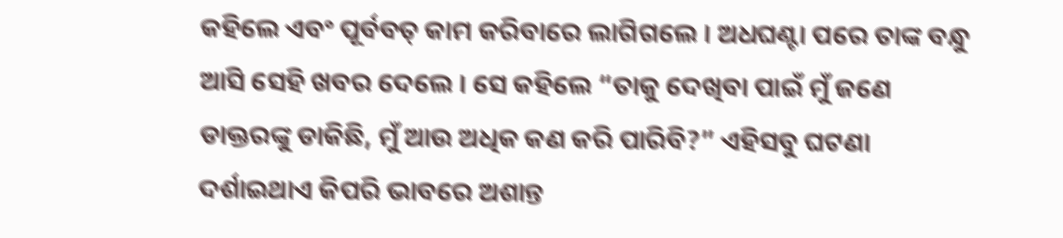କହିଲେ ଏବଂ ପୂର୍ବବତ୍ କାମ କରିବାରେ ଲାଗିଗଲେ । ଅଧଘଣ୍ଟା ପରେ ତାଙ୍କ ବନ୍ଧୁ ଆସି ସେହି ଖବର ଦେଲେ । ସେ କହିଲେ “ତାକୁ ଦେଖିବା ପାଇଁ ମୁଁ ଜଣେ ଡାକ୍ତରଙ୍କୁ ଡାକିଛି, ମୁଁ ଆଉ ଅଧିକ କଣ କରି ପାରିବି?” ଏହିସବୁ ଘଟଣା ଦର୍ଶାଇଥାଏ କିପରି ଭାବରେ ଅଶାନ୍ତ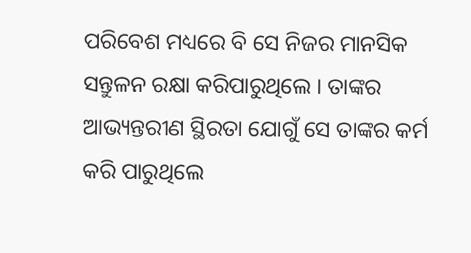ପରିବେଶ ମଧ୍ୟରେ ବି ସେ ନିଜର ମାନସିକ ସନ୍ତୁଳନ ରକ୍ଷା କରିପାରୁଥିଲେ । ତାଙ୍କର ଆଭ୍ୟନ୍ତରୀଣ ସ୍ଥିରତା ଯୋଗୁଁ ସେ ତାଙ୍କର କର୍ମ କରି ପାରୁଥିଲେ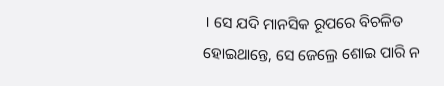। ସେ ଯଦି ମାନସିକ ରୂପରେ ବିଚଳିତ ହୋଇଥାନ୍ତେ, ସେ ଜେଲ୍ରେ ଶୋଇ ପାରି ନ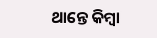ଥାନ୍ତେ କିମ୍ବା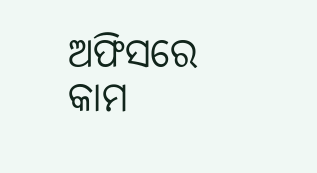ଅଫିସରେ କାମ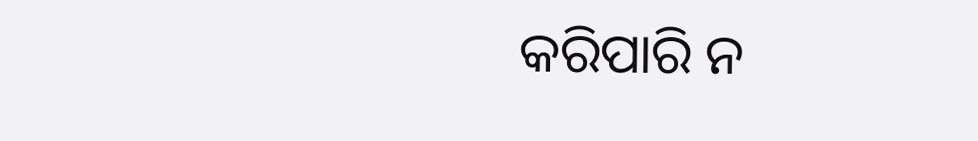କରିପାରି ନ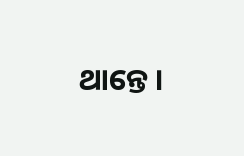ଥାନ୍ତେ ।